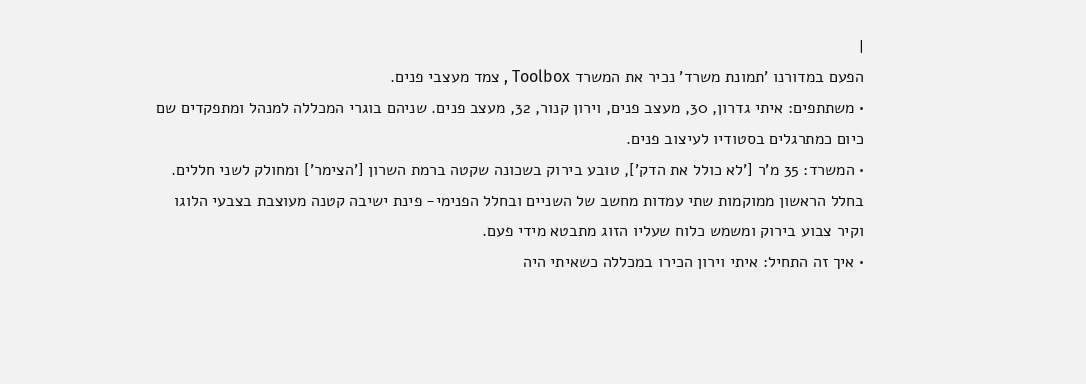|
הפעם במדורנו 'תמונת משרד' נכיר את המשרד Toolbox , צמד מעצבי פנים.
• משתתפים: איתי גדרון, 30, מעצב פנים, וירון קנור, 32, מעצב פנים. שניהם בוגרי המכללה למנהל ומתפקדים שם כיום כמתרגלים בסטודיו לעיצוב פנים.
• המשרד: 35 מ'ר ['לא כולל את הדק'], טובע בירוק בשכונה שקטה ברמת השרון ['הצימר'] ומחולק לשני חללים. בחלל הראשון ממוקמות שתי עמדות מחשב של השניים ובחלל הפנימי- פינת ישיבה קטנה מעוצבת בצבעי הלוגו וקיר צבוע בירוק ומשמש כלוח שעליו הזוג מתבטא מידי פעם.
• איך זה התחיל: איתי וירון הכירו במכללה כשאיתי היה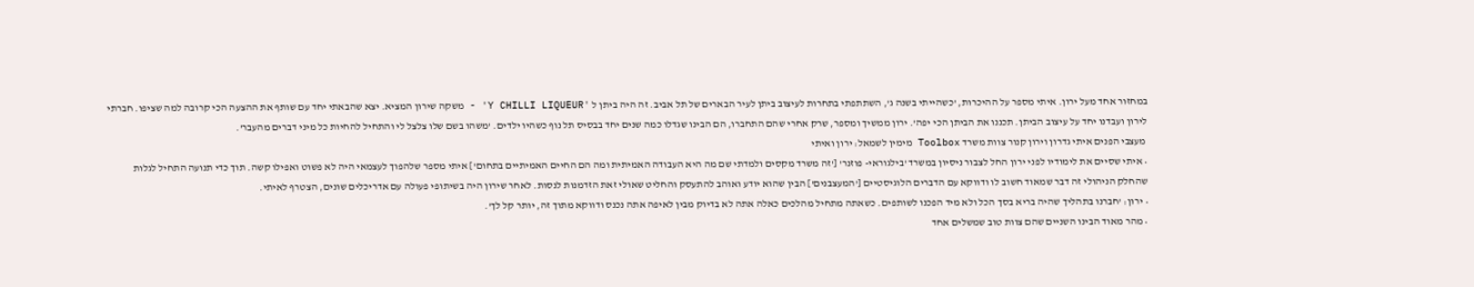במחזור אחד מעל ירון. איתי מספר על ההיכרות, 'כשהייתי בשנה ג', השתתפתי בתחרות לעיצוב ביתן לעיר הבארים של תל אביב. זה היה ביתן ל 'Y CHILLI LIQUEUR' - משקה שירון המציא. יצא שהבאתי יחד עם שותף את ההצעה הכי קרובה למה שציפו. חברתי לירון ועבדנו יחד על עיצוב הביתן. תכננו את הביתן הכי יפה'. ירון ממשיך ומספר, שרק אחרי שהם התחברו, הם הבינו שגדלו כמה שנים יחד בבסיס תל נוף כשהיו ילדים. 'משהו בשם שלו צלצל לי והתחיל להחיות כל מיני דברים מהעבר'.
 מעצבי הפנים איתי גדרון וירון קנור צוות משרד Toolbox מימין לשמאל: ירון ואיתי
• איתי שסיים את לימודיו לפני ירון החל לצבור ניסיון במשרד 'בילגוראי- פוזנר' ['זה משרד מקסים ולמדתי שם מה היא העבודה האמיתית ומה הם החיים האמיתיים בתחום'] איתי מספר שלהפוך לעצמאי היה לא פשוט ואפילו קשה. תוך כדי תנועה התחיל לגלות שהחלק הניהולי זה דבר שמאוד חשוב לו ודווקא עם הדברים הלוגיסטיים ['המעצבנים'] הבין שהוא יודע ואוהב להתעסק והחליט שאולי זאת הזדמנות לנסות. לאחר שירון היה בשיתופי פעולה עם אדריכלים שונים, הצטרף לאיתי.
• ירון: 'חברנו בתהליך שהיה בריא בסך הכל ולא מיד הפכנו לשותפים. כשאתה מתחיל מהלכים כאלה אתה לא בדיוק מבין לאיפה אתה נכנס ודווקא מתוך זה, יותר קל לך'.
• מהר מאוד הבינו השניים שהם צוות טוב שמשלים אחד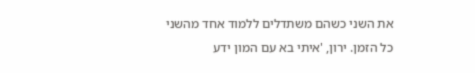את השני כשהם משתדלים ללמוד אחד מהשני כל הזמן. ירון, 'איתי בא עם המון ידע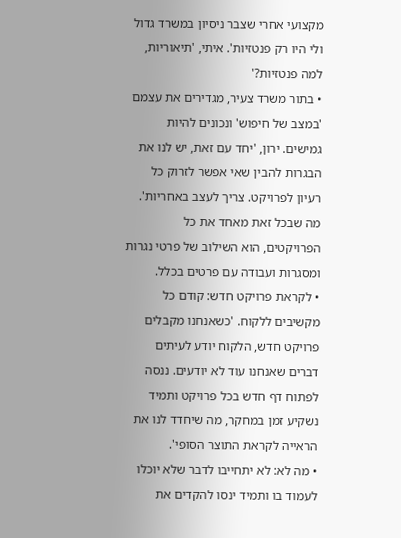מקצועי אחרי שצבר ניסיון במשרד גדול ולי היו רק פנטזיות'. איתי, 'תיאוריות, למה פנטזיות?'
• בתור משרד צעיר, מגדירים את עצמם 'במצב של חיפוש' ונכונים להיות גמישים. ירון, 'יחד עם זאת, יש לנו את הבגרות להבין שאי אפשר לזרוק כל רעיון לפרויקט. צריך לעצב באחריות'. מה שבכל זאת מאחד את כל הפרויקטים, הוא השילוב של פרטי נגרות ומסגרות ועבודה עם פרטים בכלל.
• לקראת פרויקט חדש: קודם כל מקשיבים ללקוח. 'כשאנחנו מקבלים פרויקט חדש, הלקוח יודע לעיתים דברים שאנחנו עוד לא יודעים. ננסה לפתוח דף חדש בכל פרויקט ותמיד נשקיע זמן במחקר, מה שיחדד לנו את הראייה לקראת התוצר הסופי'.
• מה לא: לא יתחייבו לדבר שלא יוכלו לעמוד בו ותמיד ינסו להקדים את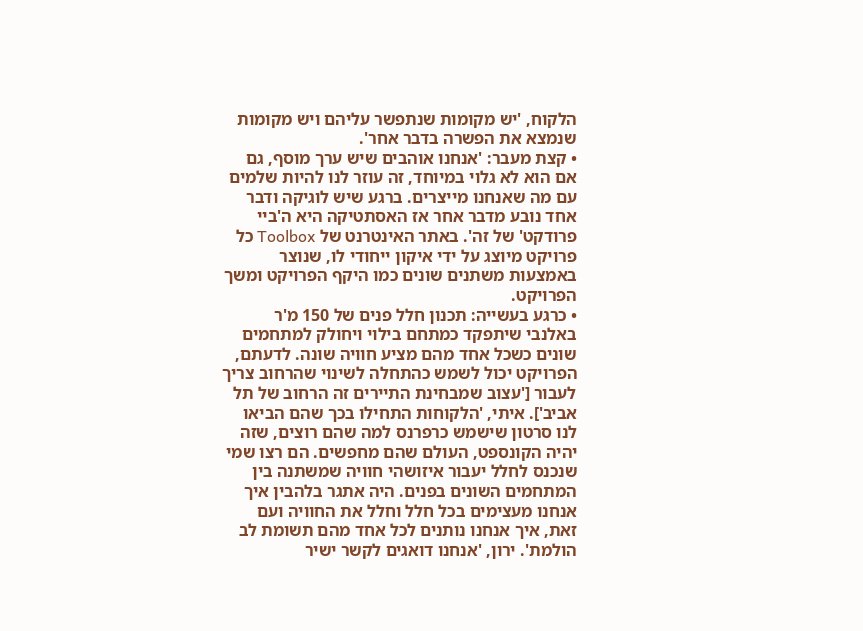הלקוח, 'יש מקומות שנתפשר עליהם ויש מקומות שנמצא את הפשרה בדבר אחר'.
• קצת מעבר: 'אנחנו אוהבים שיש ערך מוסף, גם אם הוא לא גלוי במיוחד, זה עוזר לנו להיות שלמים עם מה שאנחנו מייצרים. ברגע שיש לוגיקה ודבר אחד נובע מדבר אחר אז האסתטיקה היא ה'ביי פרודקט' של זה'. באתר האינטרנט של Toolbox כל פרויקט מיוצג על ידי איקון ייחודי לו, שנוצר באמצעות משתנים שונים כמו היקף הפרויקט ומשך הפרויקט.
• כרגע בעשייה: תכנון חלל פנים של 150 מ'ר באלנבי שיתפקד כמתחם בילוי ויחולק למתחמים שונים כשכל אחד מהם מציע חוויה שונה. לדעתם, הפרויקט יכול לשמש כהתחלה לשינוי שהרחוב צריך לעבור ['עצוב שמבחינת התיירים זה הרחוב של תל אביב']. איתי, 'הלקוחות התחילו בכך שהם הביאו לנו סרטון שישמש כרפרנס למה שהם רוצים, שזה יהיה הקונספט, העולם שהם מחפשים. הם רצו שמי שנכנס לחלל יעבור איזושהי חוויה שמשתנה בין המתחמים השונים בפנים. היה אתגר בלהבין איך אנחנו מעצימים בכל חלל וחלל את החוויה ועם זאת, איך אנחנו נותנים לכל אחד מהם תשומת לב הולמת'. ירון, 'אנחנו דואגים לקשר ישיר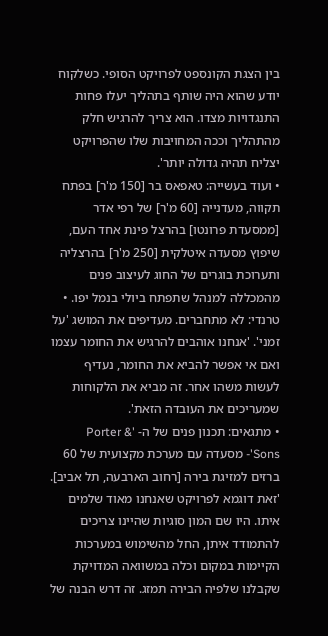בין הצגת הקונספט לפרויקט הסופי. כשלקוח יודע שהוא היה שותף בתהליך יעלו פחות התנגדויות מצדו. הוא צריך להרגיש חלק מהתהליך וככה המחויבות שלו שהפרויקט יצליח תהיה גדולה יותר'.
• ועוד בעשייה: טאפאס בר [150 מ'ר] בפתח תקווה, מעדנייה [60 מ'ר] של רפי אדר [ממסעדת פרונטו] בהרצל פינת אחד העם, שיפוץ מסעדה איטלקית [250 מ'ר] בהרצליה ותערוכת בוגרים של החוג לעיצוב פנים מהמכללה למנהל שתפתח ביולי בנמל יפו. • טרנדי: לא מתחברים. מעדיפים את המושג 'על זמני'. 'אנחנו אוהבים להרגיש את החומר עצמו ואם אי אפשר להביא את החומר, נעדיף לעשות משהו אחר. זה מביא את הלקוחות שמעריכים את העובדה הזאת'.
• מתגאים: תכנון פנים של ה- 'Porter & Sons'- מסעדה עם מערכת מקצועית של 60 ברזים למזיגת בירה [רחוב הארבעה, תל אביב]. 'זאת דוגמא לפרויקט שאנחנו מאוד שלמים איתו. היו שם המון סוגיות שהיינו צריכים להתמודד איתן, החל מהשימוש במערכות הקיימות במקום וכלה במשוואה המדויקת שקבלנו שלפיה הבירה תמזג. זה דרש הבנה של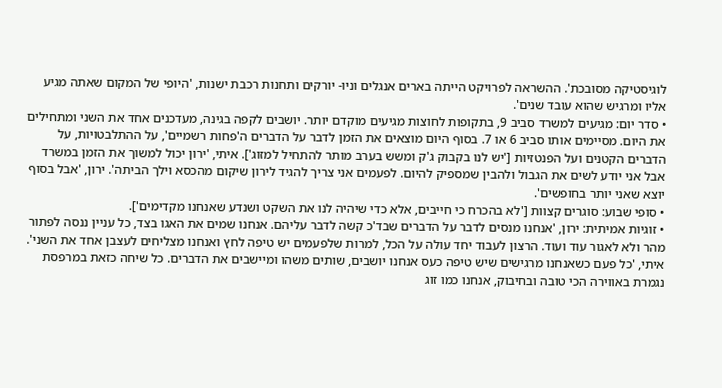לוגיסטיקה מסובכת'. ההשראה לפרויקט הייתה בארים אנגלים וניו- יורקים ותחנות רכבת ישנות, 'היופי של המקום שאתה מגיע אליו ומרגיש שהוא עובד שנים'.
• סדר יום: מגיעים למשרד סביב 9, בתקופות לחוצות מגיעים מוקדם יותר. יושבים לקפה בגינה, מעדכנים אחד את השני ומתחילים את היום. מסיימים אותו סביב 6 או 7. בסוף היום מוצאים את הזמן לדבר על הדברים ה'פחות רשמיים', על ההתלבטויות, על הדברים הקטנים ועל הפנטזיות ['יש לנו בקבוק ג'ק ומשש בערב מותר להתחיל למזוג']. איתי, 'ירון יכול למשוך את הזמן במשרד אבל אני יודע לשים את הגבול ולהבין שמספיק להיום. לפעמים אני צריך להגיד לירון שיקום מהכסא וילך הביתה'. ירון, 'אבל בסוף יוצא שאני יותר בחופשים'.
• סופי שבוע: סוגרים קצוות ['לא בהכרח כי חייבים, אלא כדי שיהיה לנו את השקט ושנדע שאנחנו מקדימים'].
• זוגיות אמיתית: ירון, 'אנחנו מנסים לדבר על הדברים שבד'כ קשה לדבר עליהם. אנחנו שמים את האגו בצד, כל עניין ננסה לפתור מהר ולא לאגור עוד ועוד. הרצון לעבוד יחד עולה על הכל, למרות שלפעמים יש טיפה לחץ ואנחנו מצליחים לעצבן אחד את השני'. איתי, 'כל פעם כשאנחנו מרגישים שיש טיפה כעס אנחנו יושבים, שותים משהו ומיישבים את הדברים. כל שיחה כזאת במרפסת נגמרת באווירה הכי טובה ובחיבוק, אנחנו כמו זוג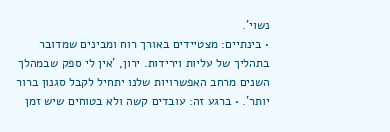נשוי'.
• בינתיים: מצטיידים באורך רוח ומבינים שמדובר בתהליך של עליות וירידות. ירון, 'אין לי ספק שבמהלך השנים מרחב האפשרויות שלנו יתחיל לקבל סגנון ברור יותר'. • ברגע זה: עובדים קשה ולא בטוחים שיש זמן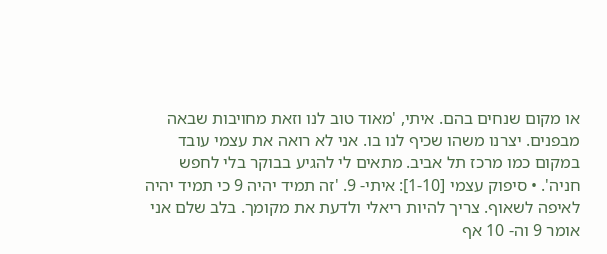או מקום שנחים בהם. איתי, 'מאוד טוב לנו וזאת מחויבות שבאה מבפנים. יצרנו משהו שכיף לנו בו. אני לא רואה את עצמי עובד במקום כמו מרכז תל אביב. מתאים לי להגיע בבוקר בלי לחפש חניה'. • סיפוק עצמי [1-10]: איתי- 9. 'זה תמיד יהיה 9 כי תמיד יהיה לאיפה לשאוף. צריך להיות ריאלי ולדעת את מקומך. בלב שלם אני אומר 9 וה- 10 אף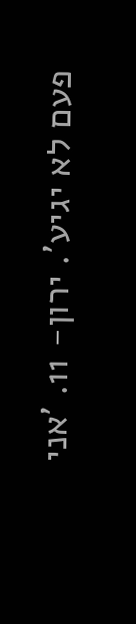פעם לא יגיע'. ירון- 11. 'אני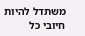משתדל להיות חיובי כל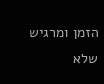הזמן ומרגיש שלא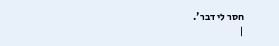חסר לי דבר'.
|